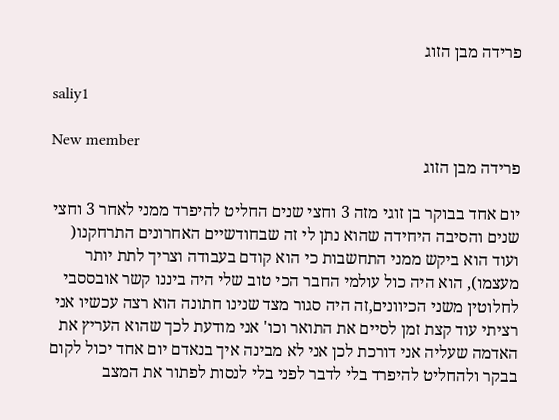פרידה מבן הזוג

saliy1

New member
פרידה מבן הזוג

יום אחד בבוקר בן זוגי מזה 3 וחצי שנים החליט להיפרד ממני לאחר 3 וחצי שנים והסיבה היחידה שהוא נתן לי זה שבחודשיים האחרונים התרחקנו( ועוד הוא ביקש ממני התחשבות כי הוא קודם בעבודה וצריך לתת יותר מעצמו), הוא היה כול עולמי החבר הכי טוב שלי היה ביננו קשר אובססבי לחלוטין משני הכיוונים,זה היה סגור מצד שנינו חתונה הוא רצה עכשיו אני רציתי עוד קצת זמן לסיים את התואר וכו' אני מודעת לכך שהוא העריץ את האדמה שעליה אני דורכת לכן אני לא מבינה איך בנאדם יום אחד יכול לקום בבקר ולהחליט להיפרד בלי לדבר לפני בלי לנסות לפתור את המצב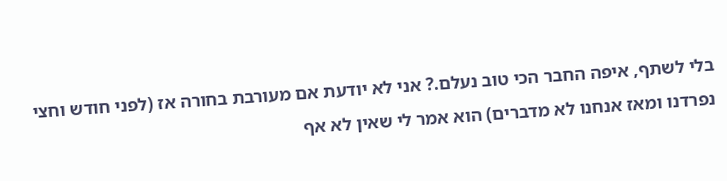בלי לשתף, איפה החבר הכי טוב נעלם.? אני לא יודעת אם מעורבת בחורה אז (לפני חודש וחצי נפרדנו ומאז אנחנו לא מדברים) הוא אמר לי שאין לא אף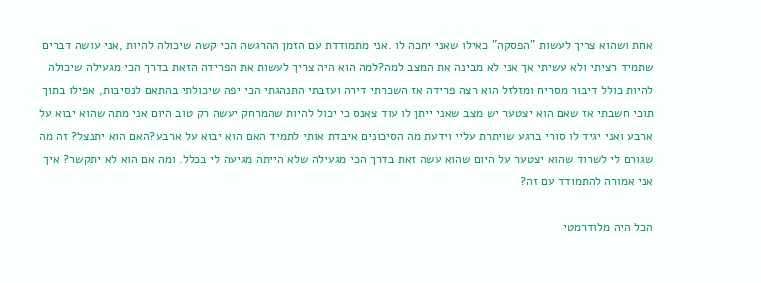אחת ושהוא צריך לעשות "הפסקה" כאילו שאני יחכה לו .אני מתמודדת עם הזמן ההרגשה הכי קשה שיכולה להיות ,אני עושה דברים שתמיד רציתי ולא עשיתי אך אני לא מבינה את המצב למה?למה הוא היה צריך לעשות את הפרידה הזאת בדרך הכי מגעילה שיכולה להיות כולל דיבור מסריח ומזלזל הוא רצה פרידה אז השכרתי דירה ועזבתי התנהגתי הכי יפה שיכולתי בהתאם לנסיבות, אפילו בתוך תוכי חשבתי אז שאם הוא יצטער יש מצב שאני ייתן לו עוד צאנס כי יכול להיות שהמרחק יעשה רק טוב היום אני מתה שהוא יבוא על ארבע ואני יגיד לו סורי ברגע שויתרת עליי וידעת מה הסיכונים איבדת אותי לתמיד האם הוא יבוא על ארבע?האם הוא יתנצל? זה מה שגורם לי לשרוד שהוא יצטער על היום שהוא עשה זאת בדרך הכי מגעילה שלא הייתה מגיעה לי בכלל. ומה אם הוא לא יתקשר? איך אני אמורה להתמודד עם זה?

הכל היה מלודרמטי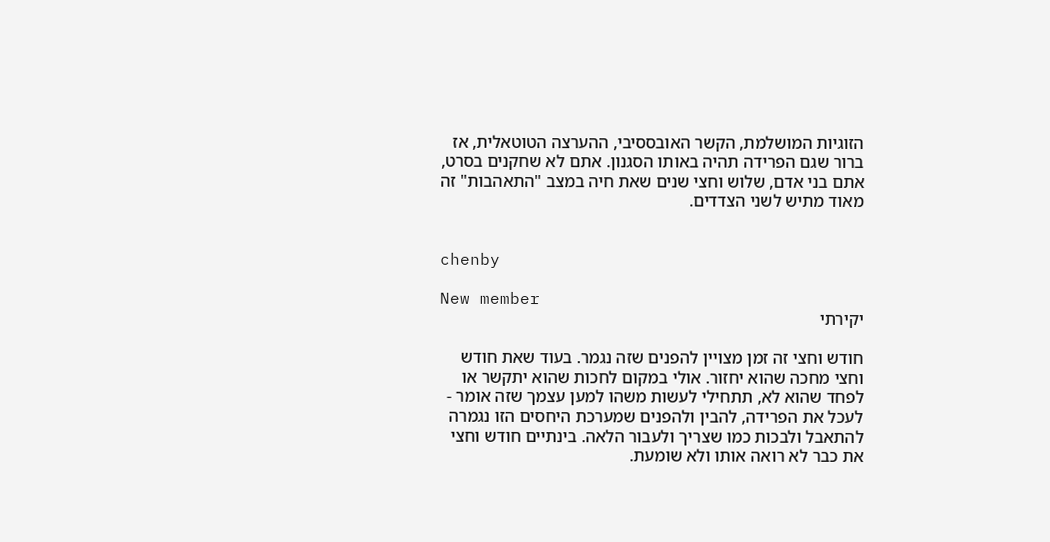הזוגיות המושלמת, הקשר האובססיבי, ההערצה הטוטאלית, אז ברור שגם הפרידה תהיה באותו הסגנון. אתם לא שחקנים בסרט, אתם בני אדם, שלוש וחצי שנים שאת חיה במצב "התאהבות" זה מאוד מתיש לשני הצדדים.


chenby

New member
יקירתי

חודש וחצי זה זמן מצויין להפנים שזה נגמר. בעוד שאת חודש וחצי מחכה שהוא יחזור. אולי במקום לחכות שהוא יתקשר או לפחד שהוא לא, תתחילי לעשות משהו למען עצמך שזה אומר - לעכל את הפרידה, להבין ולהפנים שמערכת היחסים הזו נגמרה להתאבל ולבכות כמו שצריך ולעבור הלאה. בינתיים חודש וחצי את כבר לא רואה אותו ולא שומעת.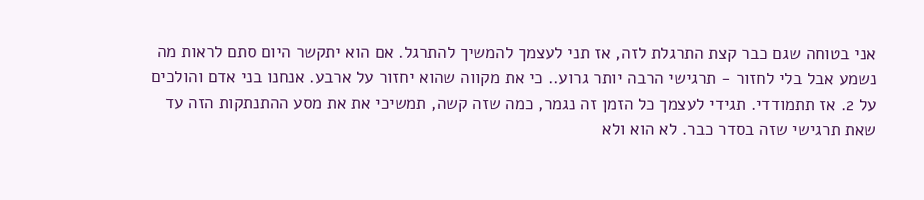אני בטוחה שגם כבר קצת התרגלת לזה, אז תני לעצמך להמשיך להתרגל. אם הוא יתקשר היום סתם לראות מה נשמע אבל בלי לחזור - תרגישי הרבה יותר גרוע.. כי את מקווה שהוא יחזור על ארבע. אנחנו בני אדם והולכים על 2. אז תתמודדי. תגידי לעצמך כל הזמן זה נגמר, כמה שזה קשה, תמשיכי את את מסע ההתנתקות הזה עד שאת תרגישי שזה בסדר כבר. לא הוא ולא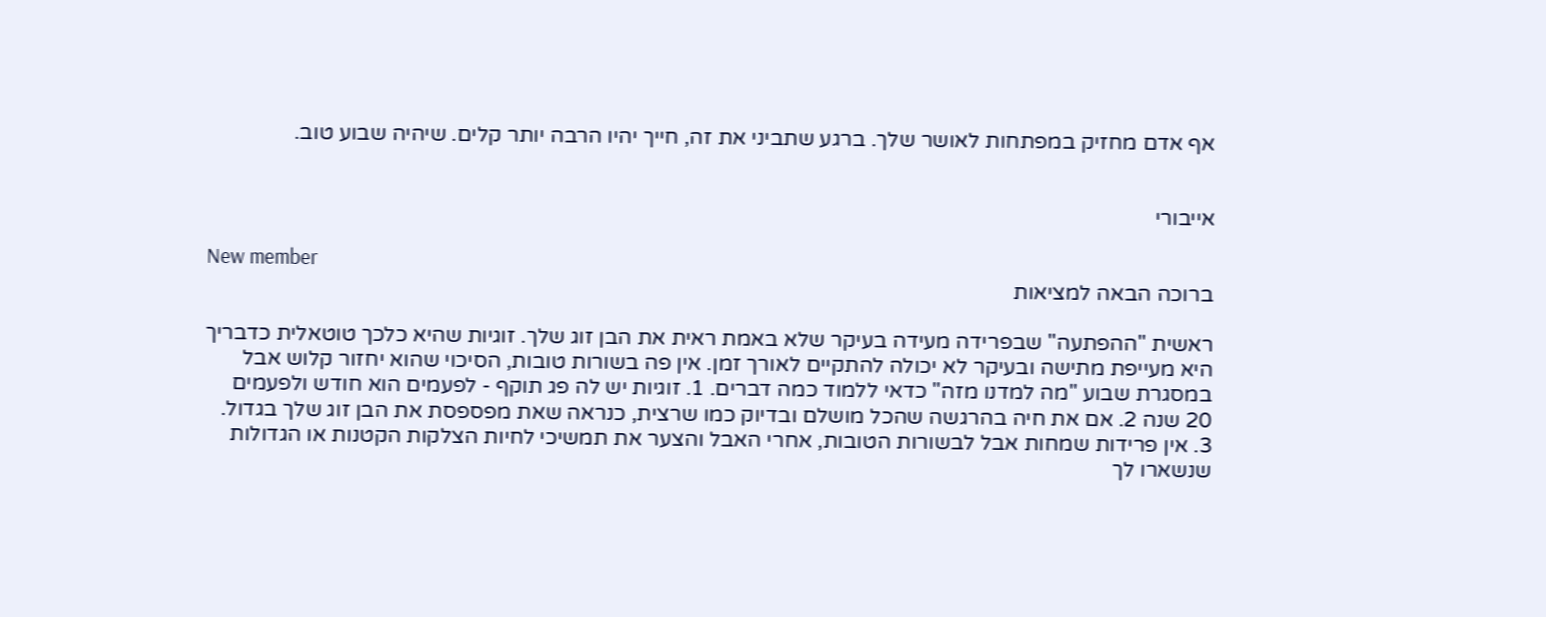אף אדם מחזיק במפתחות לאושר שלך. ברגע שתביני את זה, חייך יהיו הרבה יותר קלים. שיהיה שבוע טוב.


אייבורי

New member
ברוכה הבאה למציאות

ראשית "ההפתעה" שבפרידה מעידה בעיקר שלא באמת ראית את הבן זוג שלך. זוגיות שהיא כלכך טוטאלית כדבריך היא מעייפת מתישה ובעיקר לא יכולה להתקיים לאורך זמן. אין פה בשורות טובות, הסיכוי שהוא יחזור קלוש אבל במסגרת שבוע "מה למדנו מזה" כדאי ללמוד כמה דברים. 1. זוגיות יש לה פג תוקף - לפעמים הוא חודש ולפעמים 20 שנה 2. אם את חיה בהרגשה שהכל מושלם ובדיוק כמו שרצית, כנראה שאת מפספסת את הבן זוג שלך בגדול. 3. אין פרידות שמחות אבל לבשורות הטובות, אחרי האבל והצער את תמשיכי לחיות הצלקות הקטנות או הגדולות שנשארו לך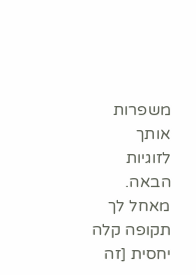משפרות אותך לזוגיות הבאה. מאחל לך תקופה קלה יחסית [זה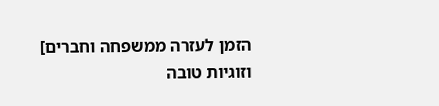הזמן לעזרה ממשפחה וחברים] וזוגיות טובה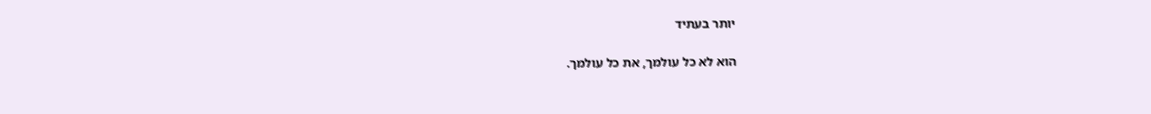יותר בעתיד

הוא לא כל עולמך, את כל עולמך.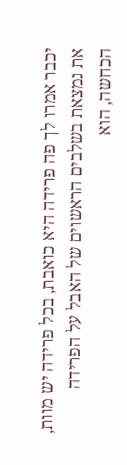יכבר אמרו לך פה פרידה היא כואבת, בכל פרידה יש מוות, את נמצאת בשלבים הראשוים של האבל על הפרידה הכחשה, הוא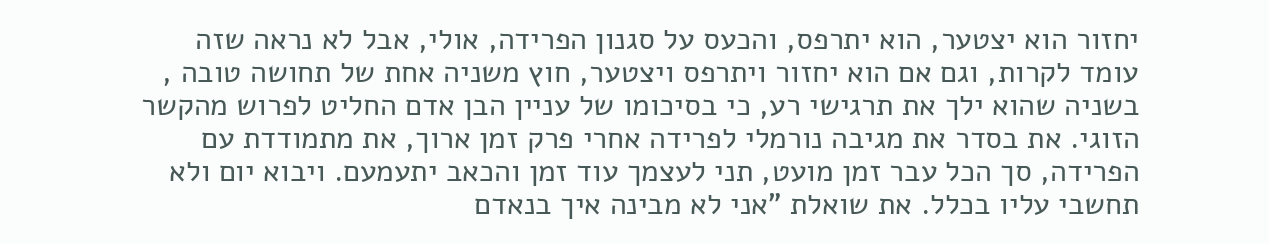יחזור הוא יצטער, הוא יתרפס, והכעס על סגנון הפרידה, אולי, אבל לא נראה שזה עומד לקרות, וגם אם הוא יחזור ויתרפס ויצטער, חוץ משניה אחת של תחושה טובה , בשניה שהוא ילך את תרגישי רע, כי בסיכומו של עניין הבן אדם החליט לפרוש מהקשר הזוגי. את בסדר את מגיבה נורמלי לפרידה אחרי פרק זמן ארוך, את מתמודדת עם הפרידה, סך הכל עבר זמן מועט, תני לעצמך עוד זמן והכאב יתעמעם. ויבוא יום ולא תחשבי עליו בכלל. את שואלת "אני לא מבינה איך בנאדם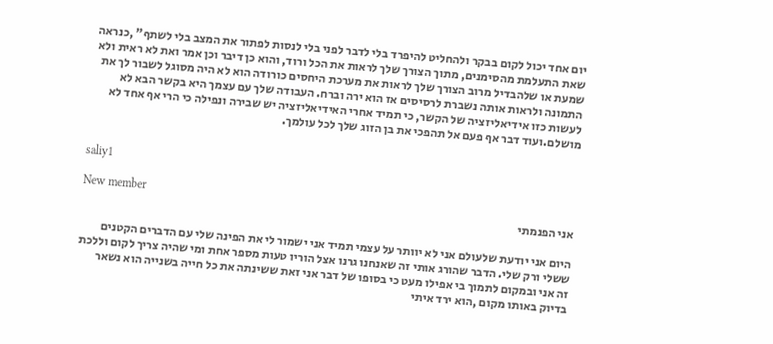יום אחד יכול לקום בבקר ולהחליט להיפרד בלי לדבר לפני בלי לנסות לפתור את המצב בלי לשתף" ,כנראה שאת התעלמת מהסימנים, מתוך הצורך שלך לראות את הכל ורוד, והוא כן דיבר וכן אמר ואת לא ראית ולא שמעת או שלהבדיל מרוב הצורך שלך לראות את מערכת היחסים כורודה הוא לא היה מסוגל לשבור לך את התמונה ולראות אותה נשברת לרסיסים אז הוא ירה וברח. העבודה שלך עם עצמך היא בקשר הבא לא לעשות כזו אידיאליזציה של הקשר, כי תמיד אחרי האידיאליזציה יש שבירה ונפילה כי הרי אף אחד לא מושלם.ועוד דבר אף פעם אל תהפכי את בן הזוג שלך לכל עולמך.


saliy1

New member
אני הפנמתי

היום אני יודעת שלעולם אני לא יוותר על עצמי תמיד אני ישמור לי את הפינה שלי עם הדברים הקטנים ששלי ורק שלי. הדבר שהורג אותי זה שאנחנו גרנו אצל הוריו טעות מספר אחת ומי שהיה צריך לקום וללכת זה אני ובמקום לתמוך בי אפילו מעט כי בסופו של דבר אני זאת ששינתה את כל חייה בשנייה הוא נשאר בדיוק באותו מקום ,הוא ירד איתי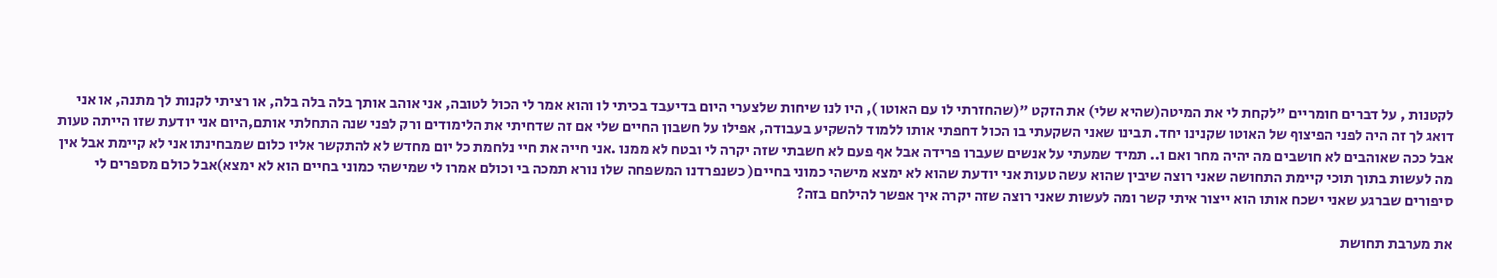לקטנות , על דברים חומריים "לקחת לי את המיטה(שהיא שלי) את הזקט "(שהחזרתי לו עם האוטו ), היו לנו שיחות שלצערי היום בדיעבד בכיתי לו והוא אמר לי הכול לטובה, אני אוהב אותך בלה בלה בלה, או רציתי לקנות לך מתנה, או אני דואג לך זה היה לפני הפיצוף של האוטו שקנינו יחד. תבינו שאני השקעתי בו הכול דחפתי אותו ללמוד להשקיע בעבודה, אפילו על חשבון החיים שלי אם זה שדחיתי את הלימודים ורק לפני שנה התחלתי אותם,היום אני יודעת שזו הייתה טעות אבל ככה שאוהבים לא חושבים מה יהיה מחר ואם ו.. תמיד שמעתי על אנשים שעברו פרידה אבל אף פעם לא חשבתי שזה יקרה לי ובטח לא ממנו .אני חייה את חיי נלחמת כל יום מחדש לא להתקשר אליו כלום שמבחינתו אני לא קיימת אבל אין מה לעשות בתוך תוכי קיימת התחושה שאני רוצה שיבין שהוא עשה טעות אני יודעת שהוא לא ימצא מישהי כמוני בחיים( כשנפרדנו המשפחה שלו נורא תמכה בי וכולם אמרו לי שמישהי כמוני בחיים הוא לא ימצא)אבל כולם מספרים לי סיפורים שברגע שאני ישכח אותו הוא ייצור איתי קשר ומה לעשות שאני רוצה שזה יקרה איך אפשר להילחם בזה?

את מערבת תחושת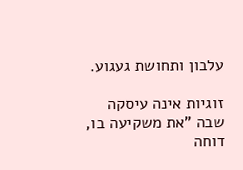עלבון ותחושת געגוע.

זוגיות אינה עיסקה שבה "את משקיעה בו, דוחה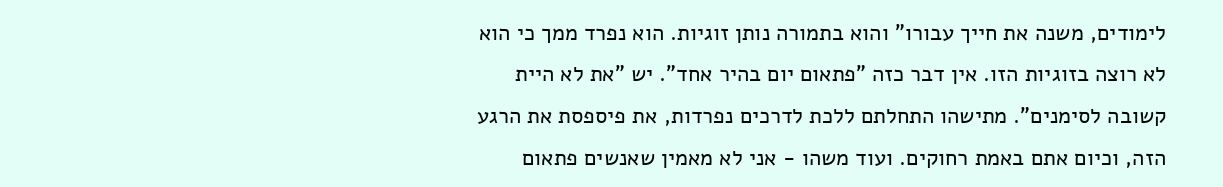לימודים, משנה את חייך עבורו" והוא בתמורה נותן זוגיות. הוא נפרד ממך כי הוא לא רוצה בזוגיות הזו. אין דבר כזה "פתאום יום בהיר אחד". יש "את לא היית קשובה לסימנים". מתישהו התחלתם ללכת לדרכים נפרדות, את פיספסת את הרגע הזה, וכיום אתם באמת רחוקים. ועוד משהו - אני לא מאמין שאנשים פתאום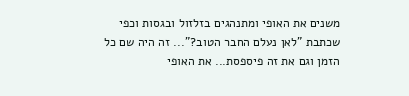משנים את האופי ומתנהגים בזלזול ובגסות וכפי שכתבת "לאן נעלם החבר הטוב?"... זה היה שם כל הזמן וגם את זה פיספסת... את האופי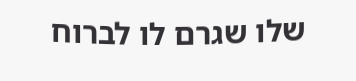שלו שגרם לו לברוח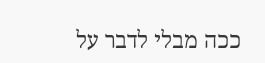ככה מבלי לדבר על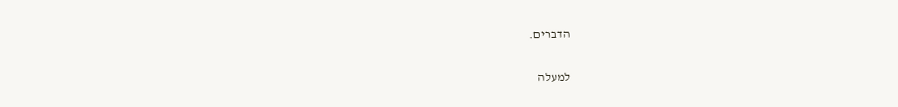הדברים.

למעלה